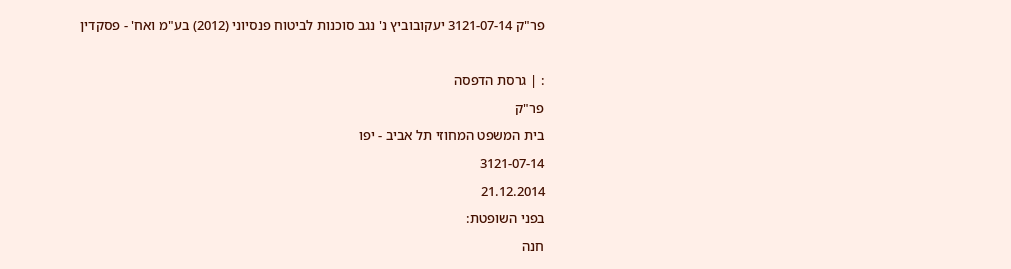פר"ק 3121-07-14 יעקובוביץ נ' נגב סוכנות לביטוח פנסיוני (2012) בע"מ ואח' - פסקדין

: | גרסת הדפסה
פר"ק
בית המשפט המחוזי תל אביב - יפו
3121-07-14
21.12.2014
בפני השופטת:
חנה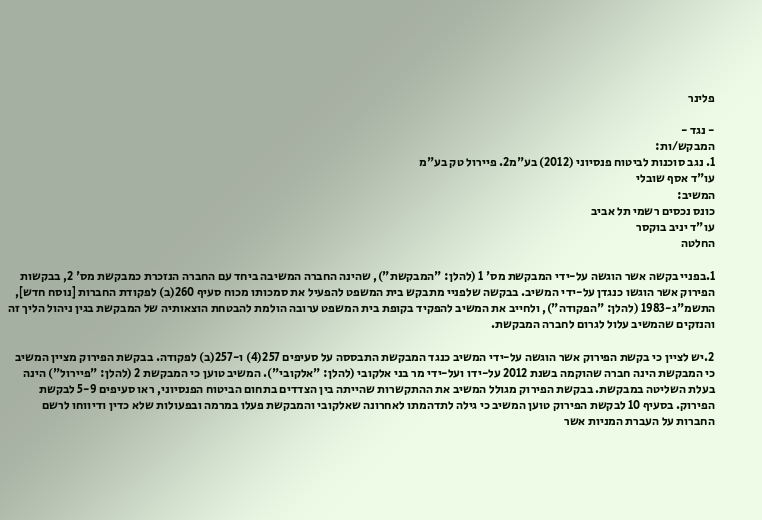פלינר

- נגד -
המבקש/ות:
1. נגב סוכנות לביטוח פנסיוני (2012) בע"מ2. פיירול טק בע"מ
עו"ד אסף שובלי
המשיב:
כונס נכסים רשמי תל אביב
עו"ד יניב בוקסר
החלטה

1.בפניי בקשה אשר הוגשה על-ידי המבקשת מס' 1 (להלן: "המבקשת"), שהינה החברה המשיבה ביחד עם החברה הנזכרת כמבקשת מס' 2, בבקשות הפירוק אשר הוגשו כנגדן על-ידי המשיב. בבקשה שלפניי מתבקש בית המשפט להפעיל את סמכותו מכוח סעיף 260(ב) לפקודת החברות [נוסח חדש], התשמ"ג-1983 (להלן: "הפקודה"), ולחייב את המשיב להפקיד בקופת בית המשפט ערובה הולמת להבטחת הוצאותיה של המבקשת בגין ניהול הליך זה והנזקים שהמשיב עלול לגרום לחברה המבקשת.

2.יש לציין כי בקשת הפירוק אשר הוגשה על-ידי המשיב כנגד המבקשת התבססה על סעיפים 257(4) ו-257(ב) לפקודה. בבקשת הפירוק מציין המשיב כי המבקשת הינה חברה שהוקמה בשנת 2012 על-ידו ועל-ידי מר בני אלקובי (להלן: "אלקובי"). המשיב טוען כי המבקשת 2 (להלן: "פיירול") הינה בעלת השליטה במבקשת. בבקשת הפירוק מגולל המשיב את ההתקשרות שהייתה בין הצדדים בתחום הביטוח הפנסיוני, ראו סעיפים 5-9 לבקשת הפירוק. בסעיף 10 לבקשת הפירוק טוען המשיב כי גילה לתדהמתו לאחרונה שאלקובי והמבקשת פעלו במרמה ובפעולות שלא כדין ודיווחו לרשם החברות על העברת המניות אשר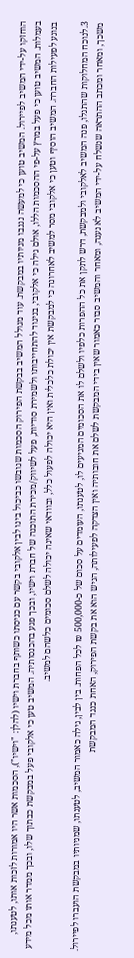הוחזקו על-ידי המשיב לפיירול. המשיב טוען כי למעשה נגנבו מניותיו במבקשת. עוד מגולל המשיב בבקשת הפירוק הסכמות שגובשו כביכול בינו לבין אלקובי בקשר עם כניסתו כשותף בחברת וישיו (להלן: "וישיו"), הסכמות אשר היו אמורות לזכות אותו, לטענתו, בעמלות. המשיב טוען כי פעל במרץ על-פי ההסכמות הללו, אולם גילה כי אלקובי, בניגוד להתחייבותו ולשמירת סודיות, פעל לשיווק/מכירת התוכנה של חברת וישיו, ובכך פגע בהכנסותיה. המשיב טען כי אלקובי פעל במבקשת כבתוך שלו, ובכך ממדר אותו מכל מידע בנוגע לפעילות החברה. המשיב הוסיף וטען כי אלקובי מסר למשיב לאחרונה כי למבקשת אין יכולת כלכלית ואין היא יכולה לפעול כלל, ובוודאי שאינה יכולה לשלם סכומים כלשהם למשיב.

3.לנוכח המחלוקות שהתגלו, פנה המשיב לאלקובי ולמבקשת, דרש לתקן את כל ההפרות כלפיו ולשלם לו את הסכומים המגיעים לו, לטענתו, העומדים על סכום של כ-500,000 ₪ לכל הפחות. בין לבין, גילה כאמור המשיב, לטענתו, שמניותיו במבקשת הועברו לפיירול. משכך, ומאחר ומכתב ההתראה שנשלח על-ידי המשיב לא נענה, ומאחר והמשיב סבור כאמור שאין בידי המבקשת לשלם את חובותיה ואין הצדקה לפעילותה, הגיש הוא את בקשת הפירוק, האחת כנגד המבקשת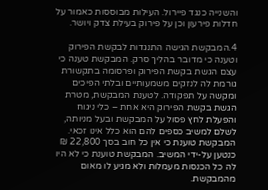והשנייה כנגד פיירול. העילות מבוססות כאמור על חדלות פירעון וכן על פירוק בעילת צדק ויושר.

4.המבקשת הגישה התנגדות לבקשת הפירוק וטענה כי מדובר בהליך סרק. המבקשת טענה כי עצם הגשת בקשת הפירוק ופרסומה בתקשורת גורמת לה לנזקים משמעותיים ובלתי הפיכים ומקשה על תפקודה. לטענת המבקשת, מטרת הגשת בקשת הפירוק היא אחת – כלי ניגוח והפעלת לחץ פסול על המבקשת ובעל מניותה, לשלם למשיב כספים להם הוא כלל אינו זכאי. המבקשת טוענת כי אין כל חוב בסך 22,800 ₪ כנטען על-ידי המשיב. המבקשת טוענת כי לא היו לה כל הכנסות מעמלות ולא מגיע לו מאום מהמבקשת.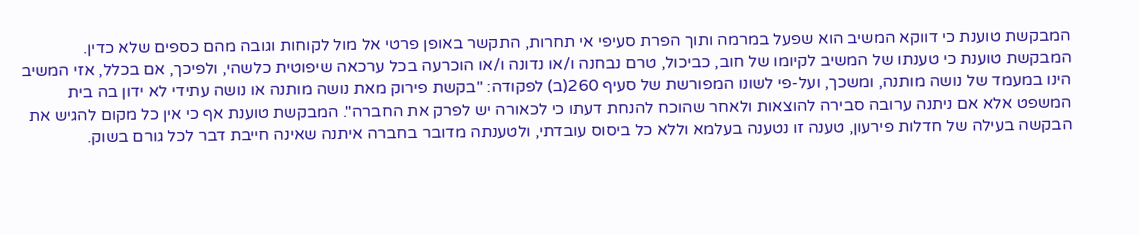המבקשת טוענת כי דווקא המשיב הוא שפעל במרמה ותוך הפרת סעיפי אי תחרות, התקשר באופן פרטי אל מול לקוחות וגובה מהם כספים שלא כדין. המבקשת טוענת כי טענתו של המשיב לקיומו של חוב, כביכול, טרם נבחנה ו/או נדונה ו/או הוכרעה בכל ערכאה שיפוטית כלשהי, ולפיכך, אם בכלל, אזי המשיב הינו במעמד של נושה מותנה, ומשכך, ועל-פי לשונו המפורשת של סעיף 260(ב) לפקודה: "בקשת פירוק מאת נושה מותנה או נושה עתידי לא ידון בה בית המשפט אלא אם ניתנה ערובה סבירה להוצאות ולאחר שהוכח להנחת דעתו כי לכאורה יש לפרק את החברה". המבקשת טוענת אף כי אין כל מקום להגיש את הבקשה בעילה של חדלות פירעון, טענה זו נטענה בעלמא וללא כל ביסוס עובדתי, ולטענתה מדובר בחברה איתנה שאינה חייבת דבר לכל גורם בשוק.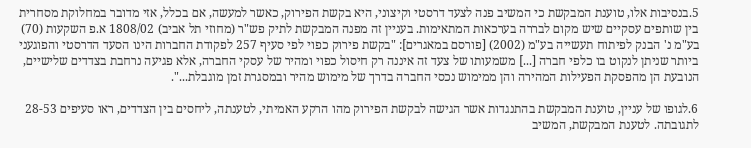5.בנסיבות אלו, טוענת המבקשת כי המשיב פנה לצעד דרסטי וקיצוני, היא בקשת הפירוק, כאשר למעשה, אם בכלל, אזי מדובר במחלוקת מסחרית בין שותפים עסקיים שיש מקום לבררה בערכאות המתאימות. בעניין זה מפנה המבקשת לתיק פש"ר (מחוזי תל אביב) 1808/02 א.פ השקעות (70) בע"מ נ' הבנק לפיתוח תעשייה בע"מ (2002) [פורסם במאגרים]: "בקשת פירוק כפוי לפי סעיף 257 לפקודת החברות הינו הסעד הדרסטי והפוגעני ביותר שניתן לנקוט בו כלפי חברה [...] משמעותו של צעד זה איננה רק חיסול כפוי ומהיר של עסקי החברה, אלא פגיעה נרחבת בצדדים שלישיים, הנובעת הן מהפסקת הפעילות המהירה והן ממימוש נכסי החברה בדרך של מימוש מהיר ובמסגרת זמן מוגבלת...".

6.לגופו של עניין, טוענת המבקשת בהתנגדות אשר הגישה לבקשת הפירוק מהו הרקע האמיתי, לטענתה, ליחסים בין הצדדים, ראו סעיפים 28-53 לתגובתה. לטענת המבקשת, המשיב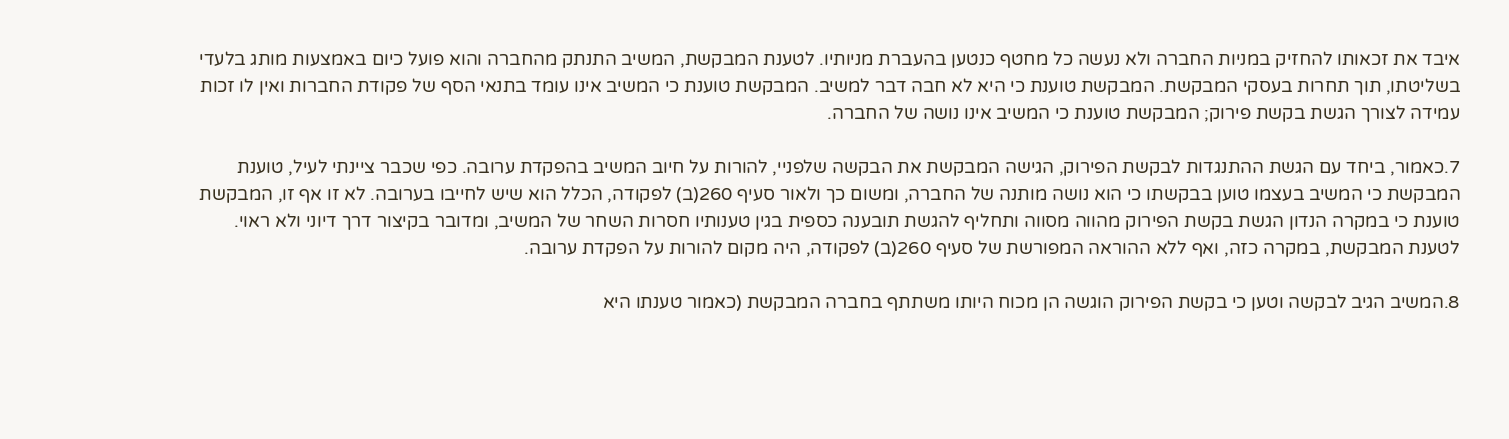איבד את זכאותו להחזיק במניות החברה ולא נעשה כל מחטף כנטען בהעברת מניותיו. לטענת המבקשת, המשיב התנתק מהחברה והוא פועל כיום באמצעות מותג בלעדי בשליטתו, תוך תחרות בעסקי המבקשת. המבקשת טוענת כי היא לא חבה דבר למשיב. המבקשת טוענת כי המשיב אינו עומד בתנאי הסף של פקודת החברות ואין לו זכות עמידה לצורך הגשת בקשת פירוק; המבקשת טוענת כי המשיב אינו נושה של החברה.

7.כאמור, ביחד עם הגשת ההתנגדות לבקשת הפירוק, הגישה המבקשת את הבקשה שלפניי, להורות על חיוב המשיב בהפקדת ערובה. כפי שכבר ציינתי לעיל, טוענת המבקשת כי המשיב בעצמו טוען בבקשתו כי הוא נושה מותנה של החברה, ומשום כך ולאור סעיף 260(ב) לפקודה, הכלל הוא שיש לחייבו בערובה. לא זו אף זו, המבקשת טוענת כי במקרה הנדון הגשת בקשת הפירוק מהווה מסווה ותחליף להגשת תובענה כספית בגין טענותיו חסרות השחר של המשיב, ומדובר בקיצור דרך דיוני ולא ראוי. לטענת המבקשת, במקרה כזה, ואף ללא ההוראה המפורשת של סעיף 260(ב) לפקודה, היה מקום להורות על הפקדת ערובה.

8.המשיב הגיב לבקשה וטען כי בקשת הפירוק הוגשה הן מכוח היותו משתתף בחברה המבקשת (כאמור טענתו היא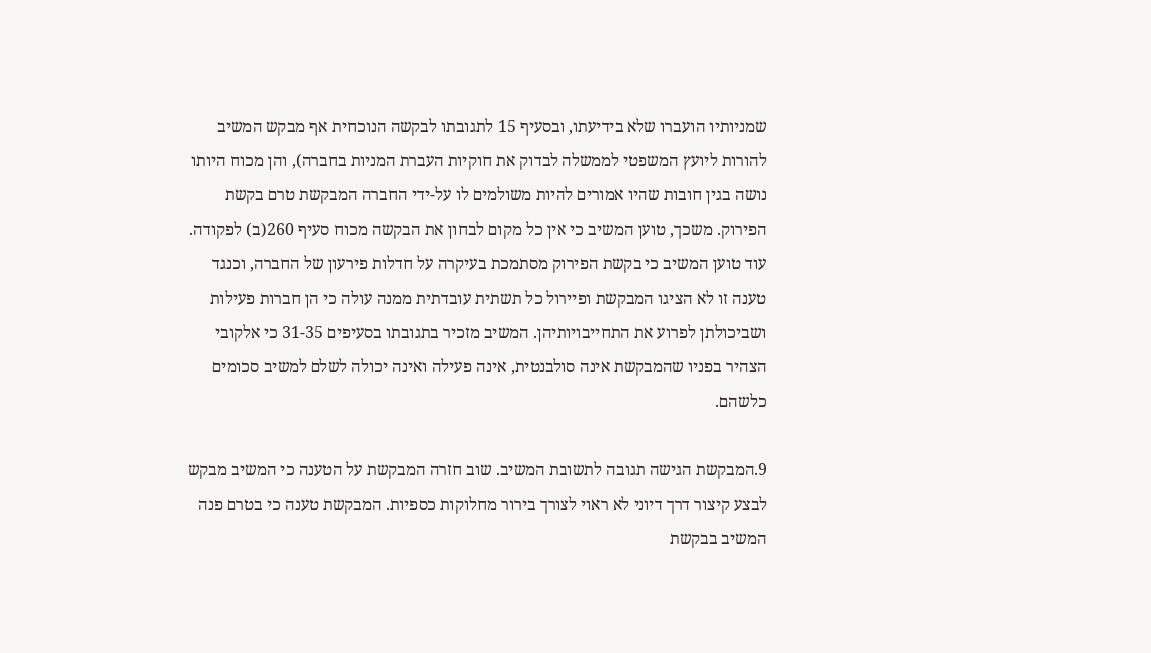שמניותיו הועברו שלא בידיעתו, ובסעיף 15 לתגובתו לבקשה הנוכחית אף מבקש המשיב להורות ליועץ המשפטי לממשלה לבדוק את חוקיות העברת המניות בחברה), והן מכוח היותו נושה בגין חובות שהיו אמורים להיות משולמים לו על-ידי החברה המבקשת טרם בקשת הפירוק. משכך, טוען המשיב כי אין כל מקום לבחון את הבקשה מכוח סעיף 260(ב) לפקודה. עוד טוען המשיב כי בקשת הפירוק מסתמכת בעיקרה על חדלות פירעון של החברה, וכנגד טענה זו לא הציגו המבקשת ופיירול כל תשתית עובדתית ממנה עולה כי הן חברות פעילות ושביכולתן לפרוע את התחייבויותיהן. המשיב מזכיר בתגובתו בסעיפים 31-35 כי אלקובי הצהיר בפניו שהמבקשת אינה סולבנטית, אינה פעילה ואינה יכולה לשלם למשיב סכומים כלשהם.

9.המבקשת הגישה תגובה לתשובת המשיב. שוב חזרה המבקשת על הטענה כי המשיב מבקש לבצע קיצור דרך דיוני לא ראוי לצורך בירור מחלוקות כספיות. המבקשת טענה כי בטרם פנה המשיב בבקשת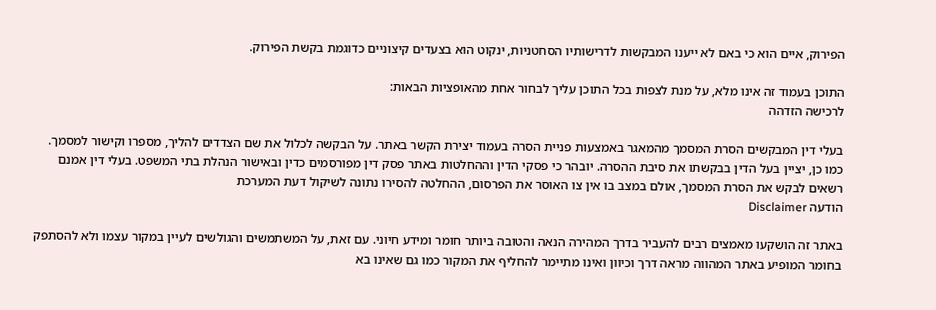הפירוק, איים הוא כי באם לא ייענו המבקשות לדרישותיו הסחטניות, ינקוט הוא בצעדים קיצוניים כדוגמת בקשת הפירוק.

התוכן בעמוד זה אינו מלא, על מנת לצפות בכל התוכן עליך לבחור אחת מהאופציות הבאות:
לרכישה הזדהה

בעלי דין המבקשים הסרת המסמך מהמאגר באמצעות פניית הסרה בעמוד יצירת הקשר באתר. על הבקשה לכלול את שם הצדדים להליך, מספרו וקישור למסמך. כמו כן, יציין בעל הדין בבקשתו את סיבת ההסרה. יובהר כי פסקי הדין וההחלטות באתר פסק דין מפורסמים כדין ובאישור הנהלת בתי המשפט. בעלי דין אמנם רשאים לבקש את הסרת המסמך, אולם במצב בו אין צו האוסר את הפרסום, ההחלטה להסירו נתונה לשיקול דעת המערכת
הודעה Disclaimer

באתר זה הושקעו מאמצים רבים להעביר בדרך המהירה הנאה והטובה ביותר חומר ומידע חיוני. עם זאת, על המשתמשים והגולשים לעיין במקור עצמו ולא להסתפק בחומר המופיע באתר המהווה מראה דרך וכיוון ואינו מתיימר להחליף את המקור כמו גם שאינו בא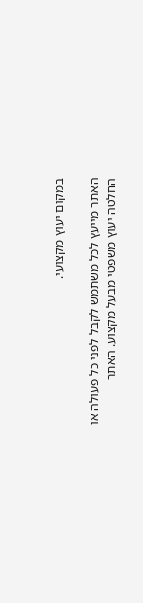במקום יעוץ מקצועי.

האתר מייעץ לכל משתמש לקבל לפני כל פעולה או החלטה יעוץ משפטי מבעל מקצוע. האתר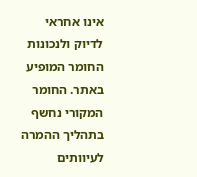אינו אחראי לדיוק ולנכונות החומר המופיע באתר. החומר המקורי נחשף בתהליך ההמרה לעיוותים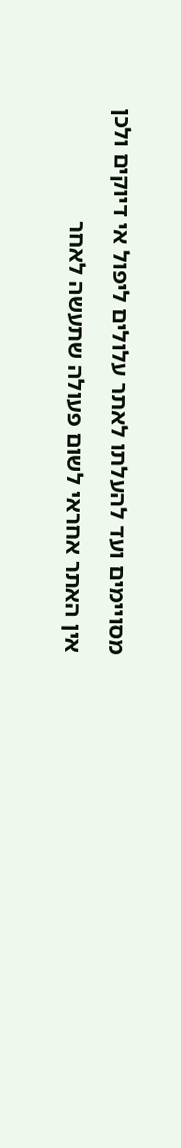מסויימים ועד להעלתו לאתר עלולים ליפול אי דיוקים ולכן אין האתר אחראי לשום פעולה שתעשה לאחר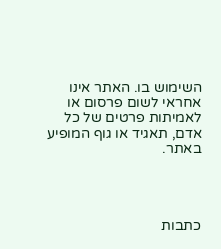השימוש בו. האתר אינו אחראי לשום פרסום או לאמיתות פרטים של כל אדם, תאגיד או גוף המופיע באתר.




כתבות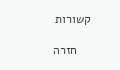קשורות

    חזרה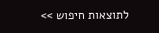לתוצאות חיפוש >>